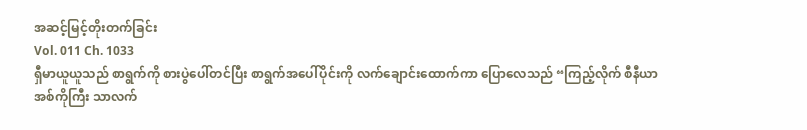အဆင့်မြင့်တိုးတက်ခြင်း
Vol. 011 Ch. 1033
ရှီမာယူယူသည် စာရွက်ကို စားပွဲပေါ်တင်ပြီး စာရွက်အပေါ်ပိုင်းကို လက်ချောင်းထောက်ကာ ပြောလေသည် “ကြည့်လိုက် စီနီယာအစ်ကိုကြီး သာလက်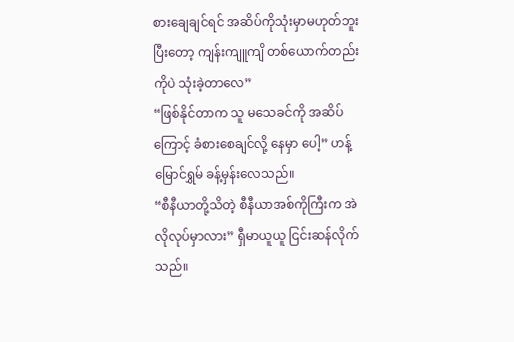စားချေချင်ရင် အဆိပ်ကိုသုံးမှာမဟုတ်ဘူး ပြီးတော့ ကျန်းကျူကျိ တစ်ယောက်တည်းကိုပဲ သုံးခဲ့တာလေ”
“ဖြစ်နိုင်တာက သူ မသေခင်ကို အဆိပ်ကြောင့် ခံစားစေချင်လို့ နေမှာ ပေါ့” ဟန့်မြောင်ရွှမ် ခန့်မှန်းလေသည်။
“စီနီယာတို့သိတဲ့ စီနီယာအစ်ကိုကြီးက အဲလိုလုပ်မှာလား” ရှီမာယူယူ ငြင်းဆန်လိုက်သည်။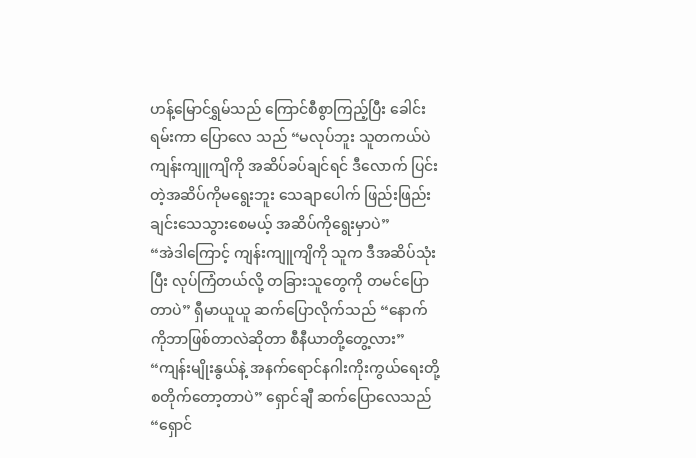ဟန့်မြောင်ရွှမ်သည် ကြောင်စီစွာကြည့်ပြီး ခေါင်းရမ်းကာ ပြောလေ သည် “မလုပ်ဘူး သူတကယ်ပဲ ကျန်းကျူကျိကို အဆိပ်ခပ်ချင်ရင် ဒီလောက် ပြင်းတဲ့အဆိပ်ကိုမရွေးဘူး သေချာပေါက် ဖြည်းဖြည်းချင်းသေသွားစေမယ့် အဆိပ်ကိုရွေးမှာပဲ”
“အဲဒါကြောင့် ကျန်းကျူကျိကို သူက ဒီအဆိပ်သုံးပြီး လုပ်ကြံတယ်လို့ တခြားသူတွေကို တမင်ပြောတာပဲ” ရှီမာယူယူ ဆက်ပြောလိုက်သည် “နောက်ကိုဘာဖြစ်တာလဲဆိုတာ စီနီယာတို့တွေ့လား”
“ကျန်းမျိုးနွယ်နဲ့ အနက်ရောင်နဂါးကိုးကွယ်ရေးတို့ စတိုက်တော့တာပဲ” ရှောင်ချီ ဆက်ပြောလေသည် “ရှောင်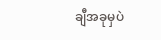ချီအခုမှပဲ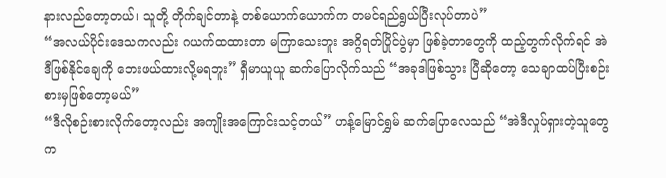နားလည်တော့တယ်၊ သူတို့ တိုက်ချင်တာနဲ့ တစ်ယောက်ယောက်က တမင်ရည်ရွယ်ပြီးလုပ်တာပဲ”
“အလယ်ပိုင်းဒေသကလည်း ဂယက်ထထားတာ မကြာသေးဘူး အဂ္ဂိရတ်ပြိုင်ပွဲမှာ ဖြစ်ခဲ့တာတွေကို ထည့်တွက်လိုက်ရင် အဲဒီဖြစ်နိုင်ချေကို ဘေးဖယ်ထားလို့မရဘူး” ရှီမာယူယူ ဆက်ပြောလိုက်သည် “အခုဒါဖြစ်သွား ပြီဆိုတော့ သေချာထပ်ပြီးစဉ်းစားမှဖြစ်တော့မယ်”
“ဒီလိုစဉ်းစားလိုက်တော့လည်း အကျိုးအကြောင်းသင့်တယ်” ဟန့်မြောင်ရွှမ် ဆက်ပြောလေသည် “အဲဒီလှုပ်ရှားတဲ့သူတွေက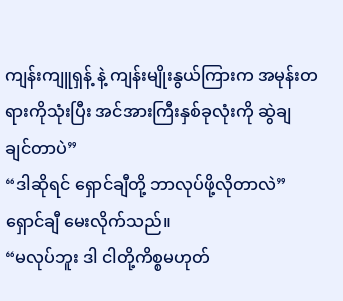ကျန်းကျူရှန့် နဲ့ ကျန်းမျိုးနွယ်ကြားက အမုန်းတရားကိုသုံးပြီး အင်အားကြီးနှစ်ခုလုံးကို ဆွဲချ ချင်တာပဲ”
“ဒါဆိုရင် ရှောင်ချီတို့ ဘာလုပ်ဖို့လိုတာလဲ” ရှောင်ချီ မေးလိုက်သည်။
“မလုပ်ဘူး ဒါ ငါတို့ကိစ္စမဟုတ်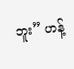ဘူး” ဟန့်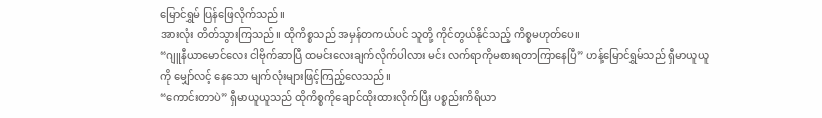မြောင်ရွှမ် ပြန်ဖြေလိုက်သည်။
အားလုံး တိတ်သွားကြသည်။ ထိုကိစ္စသည် အမှန်တကယ်ပင် သူတို့ ကိုင်တွယ်နိုင်သည့် ကိစ္စမဟုတ်ပေ။
“ဂျူနီယာမောင်လေး ငါဗိုက်ဆာပြီ ထမင်းလေးချက်လိုက်ပါလား မင်း လက်ရာကိုမစားရတာကြာနေပြီ” ဟန့်မြောင်ရွှမ်သည် ရှီမာယူယူကို မျှော်လင့် နေသော မျက်လုံးများဖြင့်ကြည့်လေသည်။
“ကောင်းတာပဲ” ရှီမာယူယူသည် ထိုကိစ္စကိုချောင်ထိုးထားလိုက်ပြီး ပစ္စည်းကိရိယာ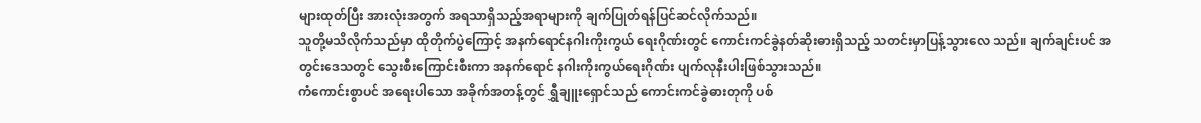များထုတ်ပြီး အားလုံးအတွက် အရသာရှိသည့်အရာများကို ချက်ပြုတ်ရန်ပြင်ဆင်လိုက်သည်။
သူတို့မသိလိုက်သည်မှာ ထိုတိုက်ပွဲကြောင့် အနက်ရောင်နဂါးကိုးကွယ် ရေးဂိုဏ်းတွင် ကောင်းကင်ခွဲနတ်ဆိုးဓားရှိသည့် သတင်းမှာပြန့်သွားလေ သည်။ ချက်ချင်းပင် အတွင်းဒေသတွင် သွေးစီးကြောင်းစီးကာ အနက်ရောင် နဂါးကိုးကွယ်ရေးဂိုဏ်း ပျက်လုနီးပါးဖြစ်သွားသည်။
ကံကောင်းစွာပင် အရေးပါသော အခိုက်အတန့်တွင် ရွှီချူးရှောင်သည် ကောင်းကင်ခွဲဓားတုကို ပစ်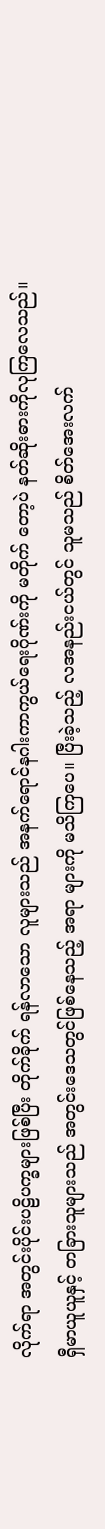လိုက်ရာ အတွင်းပိုင်းပဠိပက္ခများဖြစ်ပြီး တိုက်ခိုက် ရန်လာသော လူများသည် အနက်ရောင်နဂါးကာကွယ်ရေးဂိုဏ်းကို မတိုက် တော့ပဲ နတ်ဆိုးဓားကိုလုကြလေသည်။
ရှီမာယူယူနှင့် တခြားသူများသည် အတွင်းဒေသတွင်ဖြစ်နေသည့် အရာ များကို မသိကြပေ။ ပြီးခဲ့သည့် လအနည်းငယ်တွင် သူမသည် စိတ်အေးလက်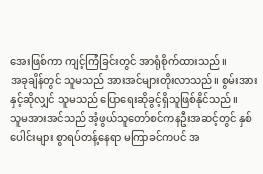အေးဖြစ်ကာ ကျင့်ကြံခြင်းတွင် အာရုံစိုက်ထားသည်။
အခုချိန်တွင် သူမသည် အားအင်များတိုးလာသည်။ စွမ်းအားနှင့်ဆိုလျှင် သူမသည် ပြောရေးဆိုခွင့်ရှိသူဖြစ်နိုင်သည်။
သူမအားအင်သည် အံ့ဖွယ်သူတော်စင်ကနဦးအဆင့်တွင် နှစ်ပေါင်းများ စွာရပ်တန့်နေရာ မကြာခင်ကပင် အ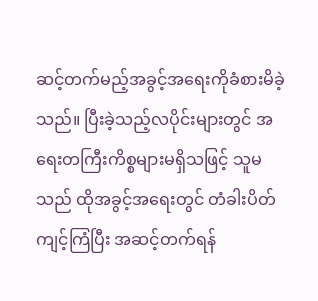ဆင့်တက်မည့်အခွင့်အရေးကိုခံစားမိခဲ့ သည်။ ပြီးခဲ့သည့်လပိုင်းများတွင် အရေးတကြီးကိစ္စများမရှိသဖြင့် သူမသည် ထိုအခွင့်အရေးတွင် တံခါးပိတ်ကျင့်ကြံပြီး အဆင့်တက်ရန်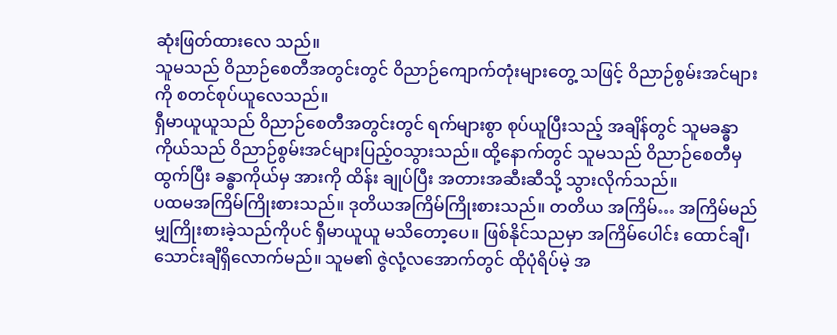ဆုံးဖြတ်ထားလေ သည်။
သူမသည် ဝိညာဉ်စေတီအတွင်းတွင် ဝိညာဉ်ကျောက်တုံးများတွေ့ သဖြင့် ဝိညာဉ်စွမ်းအင်များကို စတင်စုပ်ယူလေသည်။
ရှီမာယူယူသည် ဝိညာဉ်စေတီအတွင်းတွင် ရက်များစွာ စုပ်ယူပြီးသည့် အချိန်တွင် သူမခန္ဓာကိုယ်သည် ဝိညာဉ်စွမ်းအင်များပြည့်ဝသွားသည်။ ထို့နောက်တွင် သူမသည် ဝိညာဉ်စေတီမှထွက်ပြီး ခန္ဓာကိုယ်မှ အားကို ထိန်း ချုပ်ပြီး အတားအဆီးဆီသို့ သွားလိုက်သည်။
ပထမအကြိမ်ကြိုးစားသည်။ ဒုတိယအကြိမ်ကြိုးစားသည်။ တတိယ အကြိမ်… အကြိမ်မည်မျှကြိုးစားခဲ့သည်ကိုပင် ရှီမာယူယူ မသိတော့ပေ။ ဖြစ်နိုင်သညမှာ အကြိမ်ပေါင်း ထောင်ချီ၊ သောင်းချီရှိလောက်မည်။ သူမ၏ ဇွဲလုံ့လအောက်တွင် ထိုပုံရိပ်မဲ့ အ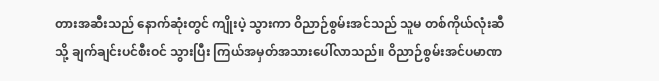တားအဆီးသည် နောက်ဆုံးတွင် ကျိုးပဲ့ သွားကာ ဝိညာဉ်စွမ်းအင်သည် သူမ တစ်ကိုယ်လုံးဆီသို့ ချက်ချင်းပင်စီးဝင် သွားပြီး ကြယ်အမှတ်အသားပေါ်လာသည်။ ဝိညာဉ်စွမ်းအင်ပမာဏ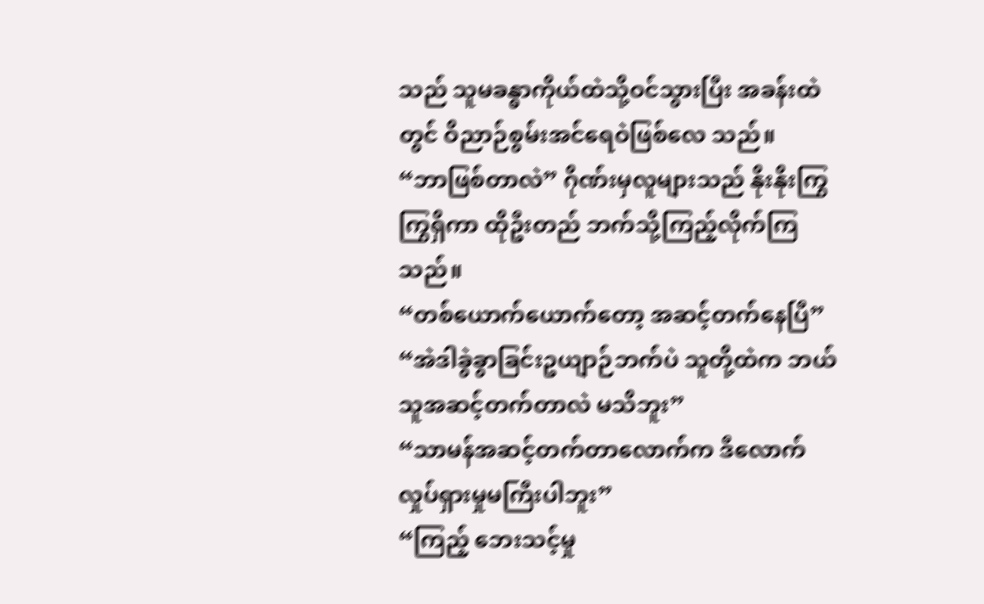သည် သူမခန္ဓာကိုယ်ထဲသို့ဝင်သွားပြီး အခန်းထဲတွင် ဝိညာဉ်စွမ်းအင်ရေဝဲဖြစ်လေ သည်။
“ဘာဖြစ်တာလဲ” ဂိုဏ်းမှလူများသည် နိုးနိုးကြွကြွရှိကာ ထိုဦးတည် ဘက်သို့ကြည့်လိုက်ကြသည်။
“တစ်ယောက်ယောက်တော့ အဆင့်တက်နေပြီ”
“အဲဒါခွဲခွာခြင်းဥယျာဉ်ဘက်ပဲ သူတို့ထဲက ဘယ်သူအဆင့်တက်တာလဲ မသိဘူး”
“သာမန်အဆင့်တက်တာလောက်က ဒီလောက်လှုပ်ရှားမှုမကြီးပါဘူး”
“ကြည့် ဘေးသင့်မှု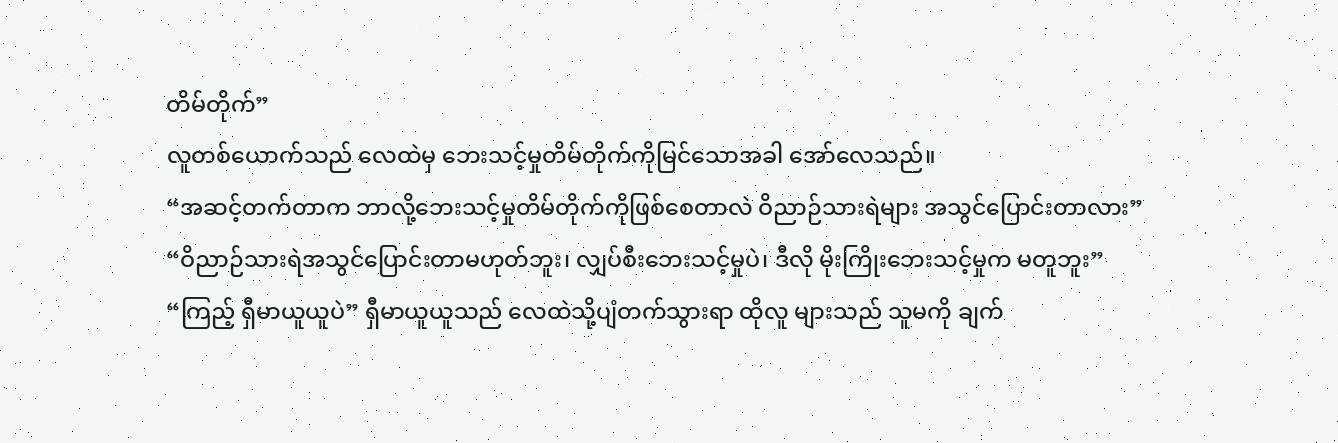တိမ်တိုက်”
လူတစ်ယောက်သည် လေထဲမှ ဘေးသင့်မှုတိမ်တိုက်ကိုမြင်သောအခါ အော်လေသည်။
“အဆင့်တက်တာက ဘာလို့ဘေးသင့်မှုတိမ်တိုက်ကိုဖြစ်စေတာလဲ ဝိညာဉ်သားရဲများ အသွင်ပြောင်းတာလား”
“ဝိညာဉ်သားရဲအသွင်ပြောင်းတာမဟုတ်ဘူး၊ လျှပ်စီးဘေးသင့်မှုပဲ၊ ဒီလို မိုးကြိုးဘေးသင့်မှုက မတူဘူး”
“ကြည့် ရှီမာယူယူပဲ” ရှီမာယူယူသည် လေထဲသို့ပျံတက်သွားရာ ထိုလူ များသည် သူမကို ချက်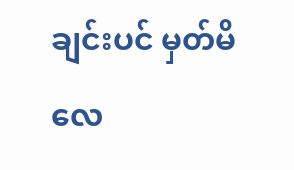ချင်းပင် မှတ်မိလေ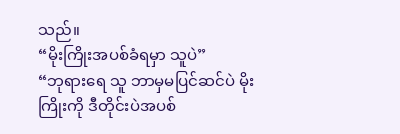သည်။
“မိုးကြိုးအပစ်ခံရမှာ သူပဲ”
“ဘုရားရေ သူ ဘာမှမပြင်ဆင်ပဲ မိုးကြိုးကို ဒီတိုင်းပဲအပစ်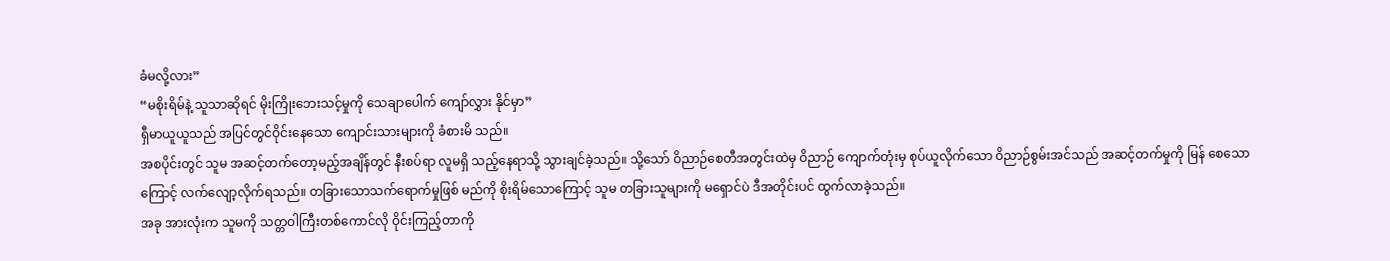ခံမလို့လား”
“မစိုးရိမ်နဲ့ သူသာဆိုရင် မိုးကြိုးဘေးသင့်မှုကို သေချာပေါက် ကျော်လွှား နိုင်မှာ”
ရှီမာယူယူသည် အပြင်တွင်ဝိုင်းနေသော ကျောင်းသားများကို ခံစားမိ သည်။
အစပိုင်းတွင် သူမ အဆင့်တက်တော့မည့်အချိန်တွင် နီးစပ်ရာ လူမရှိ သည့်နေရာသို့ သွားချင်ခဲ့သည်။ သို့သော် ဝိညာဉ်စေတီအတွင်းထဲမှ ဝိညာဉ် ကျောက်တုံးမှ စုပ်ယူလိုက်သော ဝိညာဉ်စွမ်းအင်သည် အဆင့်တက်မှုကို မြန် စေသောကြောင့် လက်လျော့လိုက်ရသည်။ တခြားသောသက်ရောက်မှုဖြစ် မည်ကို စိုးရိမ်သောကြောင့် သူမ တခြားသူများကို မရှောင်ပဲ ဒီအတိုင်းပင် ထွက်လာခဲ့သည်။
အခု အားလုံးက သူမကို သတ္တဝါကြီးတစ်ကောင်လို ဝိုင်းကြည့်တာကို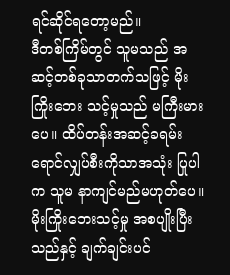ရင်ဆိုင်ရတော့မည်။
ဒီတစ်ကြိမ်တွင် သူမသည် အဆင့်တစ်ခုသာတက်သဖြင့် မိုးကြိုးဘေး သင့်မှုသည် မကြီးမားပေ။ ထိပ်တန်းအဆင့်ခရမ်းရောင်လျှပ်စီးကိုသာအသုံး ပြုပါက သူမ နာကျင်မည်မဟုတ်ပေ။
မိုးကြိုးဘေးသင့်မှု အစပျိုးပြီးသည်နှင့် ချက်ချင်းပင်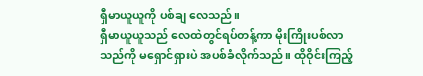ရှီမာယူယူကို ပစ်ချ လေသည်။
ရှီမာယူယူသည် လေထဲတွင်ရပ်တန့်ကာ မိုးကြိုးပစ်လာသည်ကို မရှောင်ရှားပဲ အပစ်ခံလိုက်သည်။ ထိုဝိုင်းကြည့်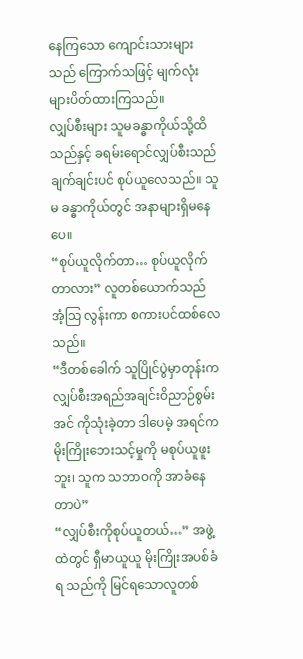နေကြသော ကျောင်းသားများ သည် ကြောက်သဖြင့် မျက်လုံးများပိတ်ထားကြသည်။
လျှပ်စီးများ သူမခန္ဓာကိုယ်သို့ထိသည်နှင့် ခရမ်းရောင်လျှပ်စီးသည် ချက်ချင်းပင် စုပ်ယူလေသည်။ သူမ ခန္ဓာကိုယ်တွင် အနာများရှိမနေပေ။
“စုပ်ယူလိုက်တာ… စုပ်ယူလိုက်တာလား” လူတစ်ယောက်သည် အံ့သြ လွန်းကာ စကားပင်ထစ်လေသည်။
“ဒီတစ်ခေါက် သူပြိုင်ပွဲမှာတုန်းက လျှပ်စီးအရည်အချင်းဝိညာဉ်စွမ်းအင် ကိုသုံးခဲ့တာ ဒါပေမဲ့ အရင်ကမိုးကြိုးဘေးသင့်မှုကို မစုပ်ယူဖူးဘူး၊ သူက သဘာဝကို အာခံနေတာပဲ”
“လျှပ်စီးကိုစုပ်ယူတယ်…” အဖွဲ့ထဲတွင် ရှီမာယူယူ မိုးကြိုးအပစ်ခံရ သည်ကို မြင်ရသောလူတစ်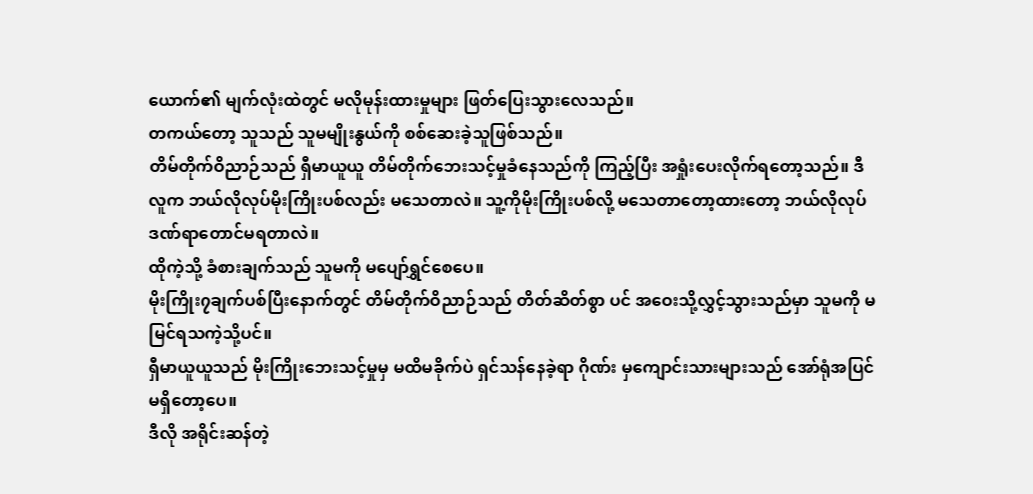ယောက်၏ မျက်လုံးထဲတွင် မလိုမုန်းထားမှုများ ဖြတ်ပြေးသွားလေသည်။
တကယ်တော့ သူသည် သူမမျိုးနွယ်ကို စစ်ဆေးခဲ့သူဖြစ်သည်။
တိမ်တိုက်ဝိညာဉ်သည် ရှီမာယူယူ တိမ်တိုက်ဘေးသင့်မှုခံနေသည်ကို ကြည့်ပြီး အရှုံးပေးလိုက်ရတော့သည်။ ဒီလူက ဘယ်လိုလုပ်မိုးကြိုးပစ်လည်း မသေတာလဲ။ သူ့ကိုမိုးကြိုးပစ်လို့ မသေတာတော့ထားတော့ ဘယ်လိုလုပ် ဒဏ်ရာတောင်မရတာလဲ။
ထိုကဲ့သို့ ခံစားချက်သည် သူမကို မပျော်ရွှင်စေပေ။
မိုးကြိုး၇ချက်ပစ်ပြီးနောက်တွင် တိမ်တိုက်ဝိညာဉ်သည် တိတ်ဆိတ်စွာ ပင် အဝေးသို့လွှင့်သွားသည်မှာ သူမကို မမြင်ရသကဲ့သို့ပင်။
ရှီမာယူယူသည် မိုးကြိုးဘေးသင့်မှုမှ မထိမခိုက်ပဲ ရှင်သန်နေခဲ့ရာ ဂိုဏ်း မှကျောင်းသားများသည် အော်ရုံအပြင်မရှိတော့ပေ။
ဒီလို အရိုင်းဆန်တဲ့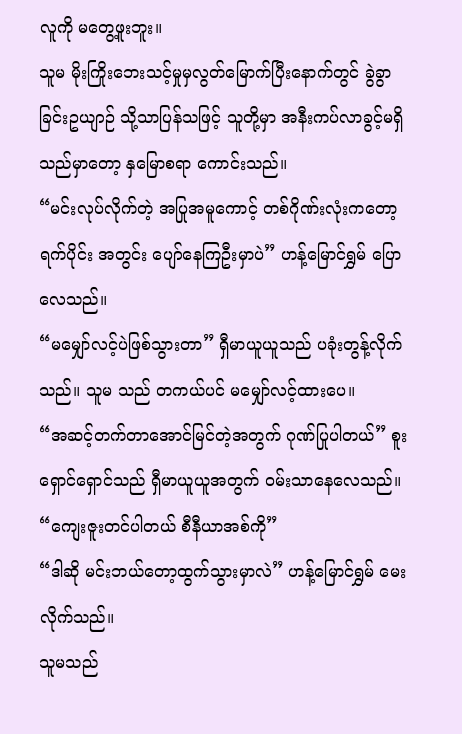လူကို မတွေ့ဖူးဘူး။
သူမ မိုးကြိုးဘေးသင့်မှုမှလွတ်မြောက်ပြီးနောက်တွင် ခွဲခွာခြင်းဥယျာဉ် သို့သာပြန်သဖြင့် သူတို့မှာ အနီးကပ်လာခွင့်မရှိသည်မှာတော့ နှမြောစရာ ကောင်းသည်။
“မင်းလုပ်လိုက်တဲ့ အပြုအမူကောင့် တစ်ဂိုဏ်းလုံးကတော့ ရက်ပိုင်း အတွင်း ပျော်နေကြဦးမှာပဲ” ဟန့်မြောင်ရွှမ် ပြောလေသည်။
“မမျှော်လင့်ပဲဖြစ်သွားတာ” ရှီမာယူယူသည် ပခုံးတွန့်လိုက်သည်။ သူမ သည် တကယ်ပင် မမျှော်လင့်ထားပေ။
“အဆင့်တက်တာအောင်မြင်တဲ့အတွက် ဂုဏ်ပြုပါတယ်” စူးရှောင်ရှောင်သည် ရှီမာယူယူအတွက် ဝမ်းသာနေလေသည်။
“ကျေးဇူးတင်ပါတယ် စီနီယာအစ်ကို”
“ဒါဆို မင်းဘယ်တော့ထွက်သွားမှာလဲ” ဟန့်မြောင်ရွှမ် မေးလိုက်သည်။
သူမသည်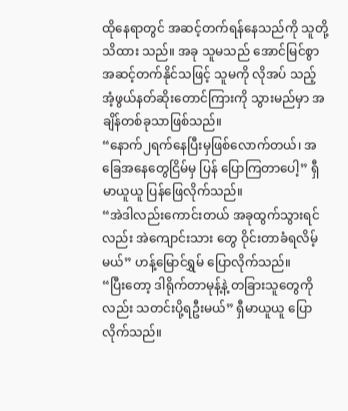ထိုနေရာတွင် အဆင့်တက်ရန်နေသည်ကို သူတို့သိထား သည်။ အခု သူမသည် အောင်မြင်စွာအဆင့်တက်နိုင်သဖြင့် သူမကို လိုအပ် သည့် အံ့ဖွယ်နတ်ဆိုးတောင်ကြားကို သွားမည်မှာ အချိန်တစ်ခုသာဖြစ်သည်။
“နောက်၂ရက်နေပြီးမှဖြစ်လောက်တယ်၊ အခြေအနေတွေငြိမ်မှ ပြန် ပြောကြတာပေါ့” ရှီမာယူယူ ပြန်ဖြေလိုက်သည်။
“အဲဒါလည်းကောင်းတယ် အခုထွက်သွားရင်လည်း အဲကျောင်းသား တွေ ဝိုင်းတာခံရလိမ့်မယ်” ဟန့်မြောင်ရွှမ် ပြောလိုက်သည်။
“ပြီးတော့ ဒါရိုက်တာမုန့်နဲ့ တခြားသူတွေကိုလည်း သတင်းပို့ရဦးမယ်” ရှီမာယူယူ ပြောလိုက်သည်။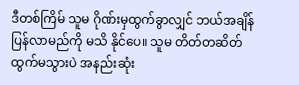ဒီတစ်ကြိမ် သူမ ဂိုဏ်းမှထွက်ခွာလျှင် ဘယ်အချိန်ပြန်လာမည်ကို မသိ နိုင်ပေ။ သူမ တိတ်တဆိတ်ထွက်မသွားပဲ အနည်းဆုံး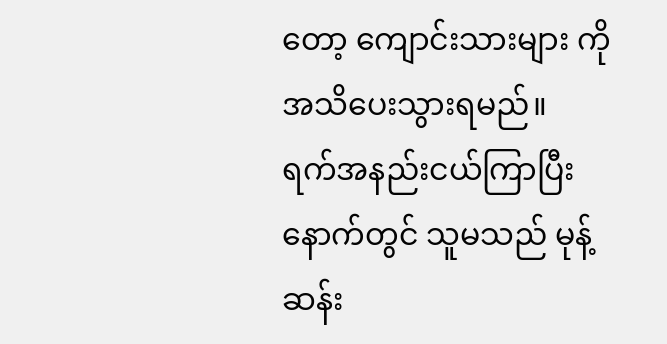တော့ ကျောင်းသားများ ကို အသိပေးသွားရမည်။
ရက်အနည်းငယ်ကြာပြီးနောက်တွင် သူမသည် မုန့်ဆန်း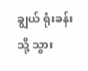ချွယ် ရုံးခန်းသို့ သွား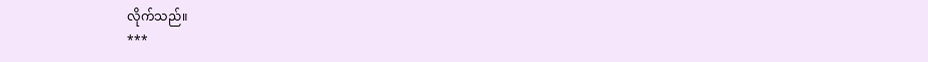လိုက်သည်။
***